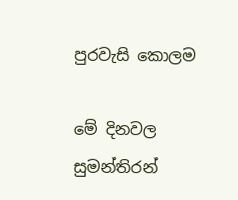පුරවැසි කොලම

මේ දිනවල සුමන්තිරන්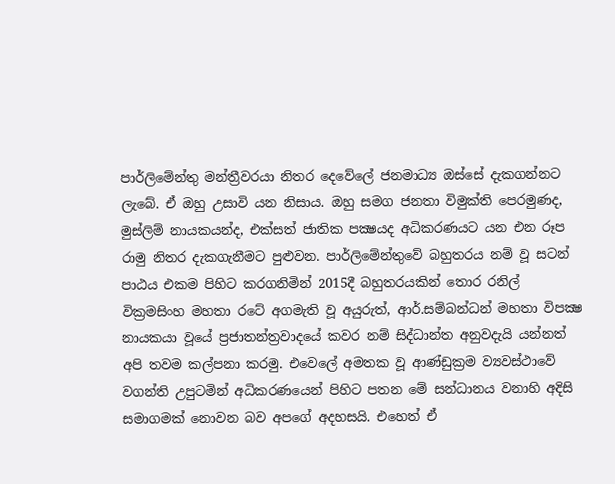පාර්ලිමේන්තු මන්ත්‍රීවරයා නිතර දෙවේලේ ජනමාධ්‍ය ඔස්සේ දැකගන්නට ලැබේ. ඒ ඔහු උසාවි යන නිසාය. ඔහු සමග ජනතා විමුක්ති පෙරමුණද, මුස්ලිම් නායකයන්ද, එක්සත් ජාතික පක්‍ෂයද අධිකරණයට යන එන රූප රාමු නිතර දැකගැනීමට පුළුවන. පාර්ලිමේන්තුවේ බහුතරය නම් වූ සටන් පාඨය එකම පිහිට කරගනිමින් 2015දී බහුතරයකින් තොර රනිල් වික්‍රමසිංහ මහතා රටේ අගමැති වූ අයුරුත්, ආර්.සම්බන්ධන් මහතා විපක්‍ෂ නායකයා වූයේ ප්‍රජාතන්ත්‍රවාදයේ කවර නම් සිද්ධාන්ත අනුවදැයි යන්නත් අපි තවම කල්පනා කරමු. එවෙලේ අමතක වූ ආණ්ඩුක්‍රම ව්‍යවස්ථාවේ වගන්ති උපුටමින් අධිකරණයෙන් පිහිට පතන මේ සන්ධානය වනාහි අදිසි සමාගමක් නොවන බව අපගේ අදහසයි. එහෙත් ඒ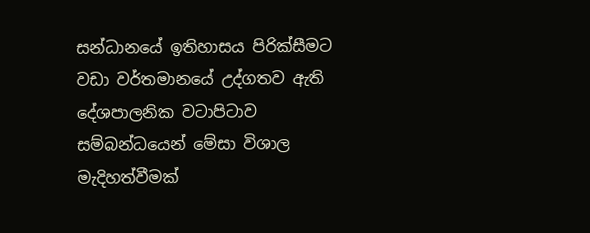සන්ධානයේ ඉතිහාසය පිරික්සීමට වඩා වර්තමානයේ උද්ගතව ඇති දේශපාලනික වටාපිටාව සම්බන්ධයෙන් මේසා විශාල මැදිහත්වීමක්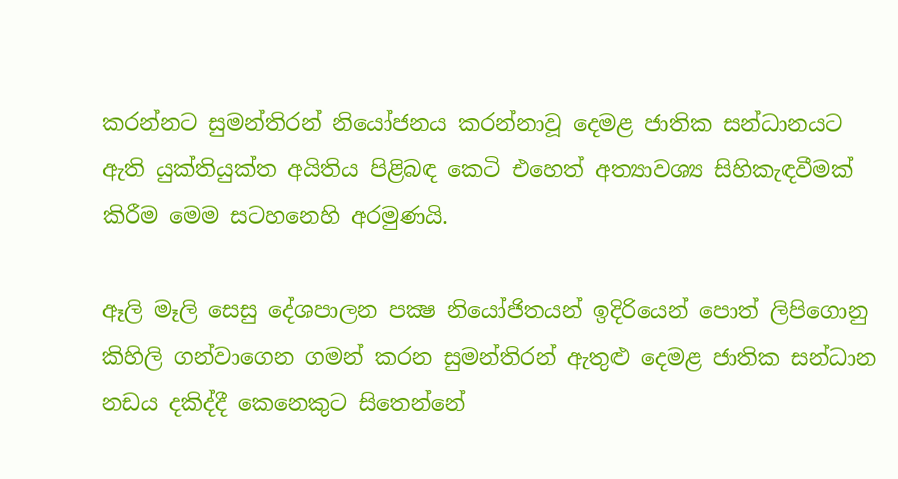කරන්නට සුමන්තිරන් නියෝජනය කරන්නාවූ දෙමළ ජාතික සන්ධානයට ඇති යුක්තියුක්ත අයිතිය පිළිබඳ කෙටි එහෙත් අත්‍යාවශ්‍ය සිහිකැඳවීමක් කිරීම මෙම සටහනෙහි අරමුණයි.

ඈලි මෑලි සෙසු දේශපාලන පක්‍ෂ නියෝජිතයන් ඉදිරියෙන් පොත් ලිපිගොනු කිහිලි ගන්වාගෙන ගමන් කරන සුමන්තිරන් ඇතුළු දෙමළ ජාතික සන්ධාන නඩය දකිද්දී කෙනෙකුට සිතෙන්නේ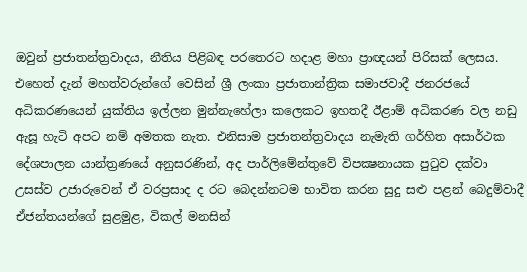ඔවුන් ප්‍රජාතන්ත්‍රවාදය, නීතිය පිළිබඳ පරතෙරට හදාළ මහා ප්‍රාඥයන් පිරිසක් ලෙසය. එහෙත් දැන් මහත්වරුන්ගේ වෙසින් ශ්‍රී ලංකා ප්‍රජාතාන්ත්‍රික සමාජවාදී ජනරජයේ අධිකරණයෙන් යුක්තිය ඉල්ලන මුන්නැහේලා කලෙකට ඉහතදී ඊළාම් අධිකරණ වල නඩු ඇසූ හැටි අපට නම් අමතක නැත. එනිසාම ප්‍රජාතන්ත්‍රවාදය නැමැති ගර්හිත අසාර්ථක දේශපාලන යාන්ත්‍රණයේ අනුසරණින්, අද පාර්ලිමේන්තුවේ විපක්‍ෂනායක පුටුව දක්වා උසස්ව උජාරුවෙන් ඒ වරප්‍රසාද ද රට බෙදන්නටම භාවිත කරන සුදු සළු පළන් බෙදුම්වාදී ඒජන්තයන්ගේ සුළමුළ, විකල් මනසින්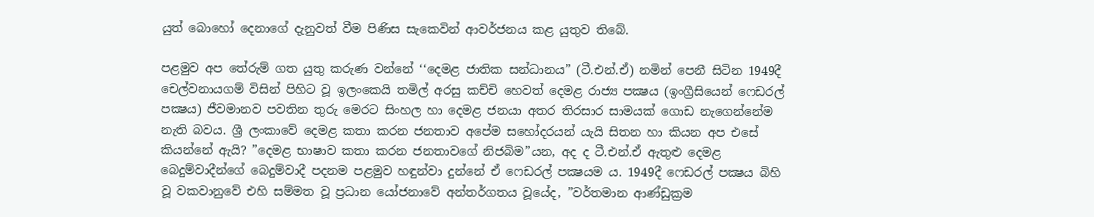යුත් බොහෝ දෙනාගේ දැනුවත් වීම පිණිස සැකෙවින් ආවර්ජනය කළ යුතුව තිබේ.

පළමුව අප තේරුම් ගත යුතු කරුණ වන්නේ ‘‘දෙමළ ජාතික සන්ධානය” (ටී.එන්.ඒ) නමින් පෙනී සිටින 1949දී චෙල්වනායගම් විසින් පිහිට වූ ඉලංකෙයි තමිල් අරසු කච්චි හෙවත් දෙමළ රාජ්‍ය පක්‍ෂය (ඉංග්‍රීසියෙන් ෆෙඩරල් පක්‍ෂය) ජීවමානව පවතින තුරු මෙරට සිංහල හා දෙමළ ජනයා අතර තිරසාර සාමයක් ගොඩ නැගෙන්නේම නැති බවය. ශ්‍රී ලංකාවේ දෙමළ කතා කරන ජනතාව අපේම සහෝදරයන් යැයි සිතන හා කියන අප එසේ කියන්නේ ඇයි? ”දෙමළ භාෂාව කතා කරන ජනතාවගේ නිජබිම”යන, අද ද ටී.එන්.ඒ ඇතුළු දෙමළ බෙදුම්වාදීන්ගේ බෙදුම්වාදී පදනම පළමුව හඳුන්වා දුන්නේ ඒ ෆෙඩරල් පක්‍ෂයම ය. 1949දී ෆෙඩරල් පක්‍ෂය බිහි වූ වකවානුවේ එහි සම්මත වූ ප්‍රධාන යෝජනාවේ අන්තර්ගතය වූයේද, ”වර්තමාන ආණ්ඩුක්‍රම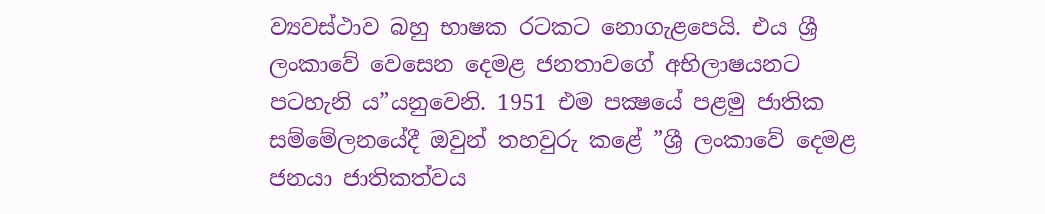ව්‍යවස්ථාව බහු භාෂක රටකට නොගැළපෙයි. එය ශ්‍රී ලංකාවේ වෙසෙන දෙමළ ජනතාවගේ අභිලාෂයනට පටහැනි ය”යනුවෙනි. 1951 එම පක්‍ෂයේ පළමු ජාතික සම්මේලනයේදී ඔවුන් තහවුරු කළේ ”ශ්‍රී ලංකාවේ දෙමළ ජනයා ජාතිකත්වය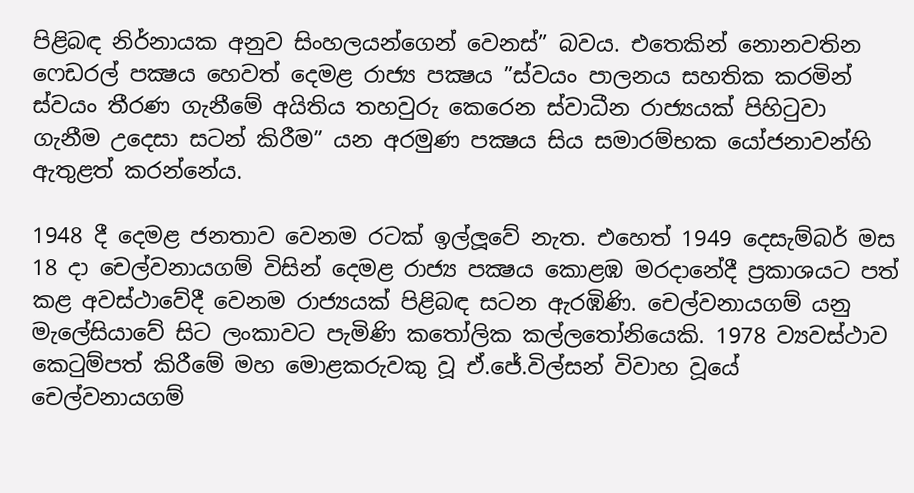පිළිබඳ නිර්නායක අනුව සිංහලයන්ගෙන් වෙනස්” බවය. එතෙකින් නොනවතින ෆෙඩරල් පක්‍ෂය හෙවත් දෙමළ රාජ්‍ය පක්‍ෂය ”ස්වයං පාලනය සහතික කරමින් ස්වයං තීරණ ගැනීමේ අයිතිය තහවුරු කෙරෙන ස්වාධීන රාජ්‍යයක් පිහිටුවා ගැනීම උදෙසා සටන් කිරීම” යන අරමුණ පක්‍ෂය සිය සමාරම්භක යෝජනාවන්හි ඇතුළත් කරන්නේය.

1948 දී දෙමළ ජනතාව වෙනම රටක් ඉල්ලූවේ නැත. එහෙත් 1949 දෙසැම්බර් මස 18 දා චෙල්වනායගම් විසින් දෙමළ රාජ්‍ය පක්‍ෂය කොළඹ මරදානේදී ප්‍රකාශයට පත් කළ අවස්ථාවේදී වෙනම රාජ්‍යයක් පිළිබඳ සටන ඇරඹිණි. චෙල්වනායගම් යනු මැලේසියාවේ සිට ලංකාවට පැමිණි කතෝලික කල්ලතෝනියෙකි. 1978 ව්‍යවස්ථාව කෙටුම්පත් කිරීමේ මහ මොළකරුවකු වූ ඒ.ජේ.විල්සන් විවාහ වූයේ චෙල්වනායගම්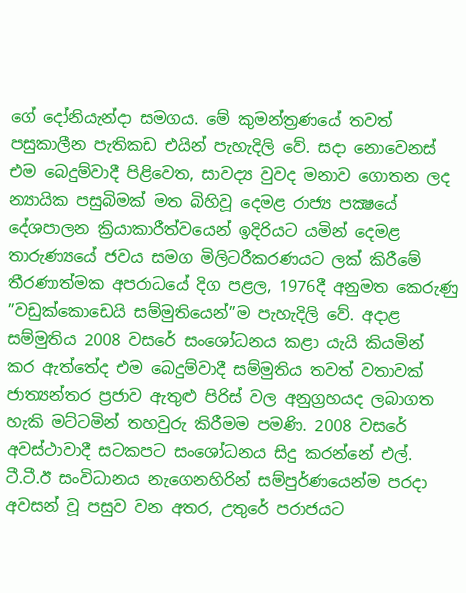ගේ දෝනියැන්දා සමගය. මේ කුමන්ත්‍රණයේ තවත් පසුකාලීන පැතිකඩ එයින් පැහැදිලි වේ. සදා නොවෙනස් එම බෙදුම්වාදී පිළිවෙත, සාවද්‍ය වුවද මනාව ගොතන ලද න්‍යායික පසුබිමක් මත බිහිවූ දෙමළ රාජ්‍ය පක්‍ෂයේ දේශපාලන ක්‍රියාකාරීත්වයෙන් ඉදිරියට යමින් දෙමළ තාරුණ්‍යයේ ජවය සමග මිලිටරීකරණයට ලක් කිරීමේ තීරණාත්මක අපරාධයේ දිග පළල, 1976දී අනුමත කෙරුණු ”වඩුක්කොඩෙයි සම්මුතියෙන්”ම පැහැදිලි වේ. අදාළ සම්මුතිය 2008 වසරේ සංශෝධනය කළා යැයි කියමින් කර ඇත්තේද එම බෙදුම්වාදී සම්මුතිය තවත් වතාවක් ජාත්‍යන්තර ප්‍රජාව ඇතුළු පිරිස් වල අනුග්‍රහයද ලබාගත හැකි මට්ටමින් තහවුරු කිරීමම පමණි. 2008 වසරේ අවස්ථාවාදී සටකපට සංශෝධනය සිදු කරන්නේ එල්. ටී.ටී.ඊ සංවිධානය නැගෙනහිරින් සම්පුර්ණයෙන්ම පරදා අවසන් වූ පසුව වන අතර, උතුරේ පරාජයට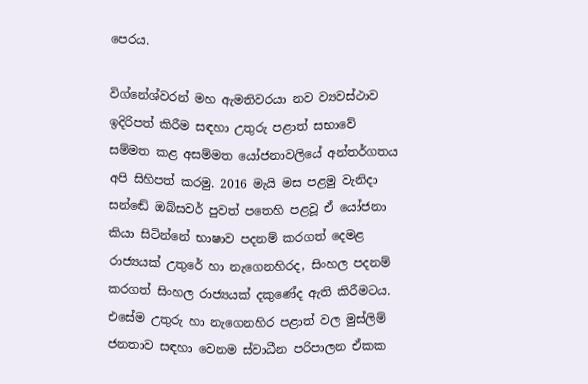පෙරය.

විග්නේශ්වරන් මහ ඇමතිවරයා නව ව්‍යවස්ථාව ඉදිරිපත් කිරීම සඳහා උතුරු පළාත් සභාවේ සම්මත කළ අසම්මත යෝජනාවලියේ අන්තර්ගතය අපි සිහිපත් කරමු. 2016 මැයි මස පළමු වැනිදා සන්ඬේ ඔබ්සවර් පුවත් පතෙහි පළවූ ඒ යෝජනා කියා සිටින්නේ භාෂාව පදනම් කරගත් දෙමළ රාජ්‍යයක් උතුරේ හා නැගෙනහිරද, සිංහල පදනම් කරගත් සිංහල රාජ්‍යයක් දකුණේද ඇති කිරීමටය. එසේම උතුරු හා නැගෙනහිර පළාත් වල මුස්ලිම් ජනතාව සඳහා වෙනම ස්වාධීන පරිපාලන ඒකක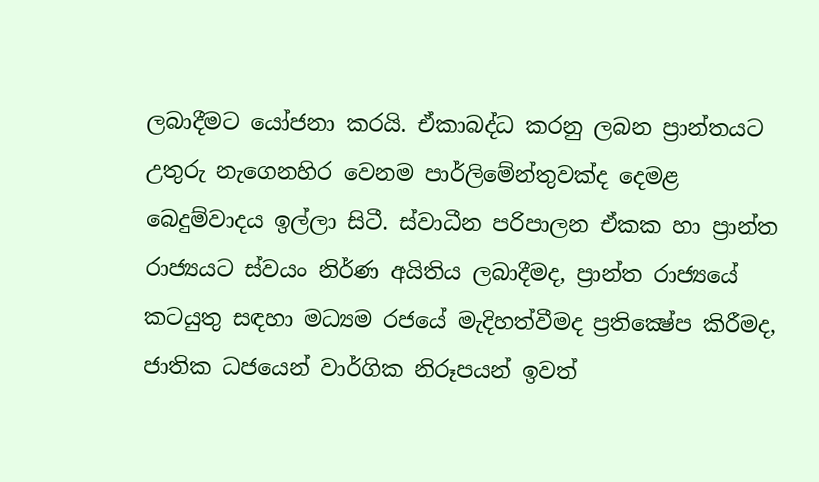ලබාදීමට යෝජනා කරයි. ඒකාබද්ධ කරනු ලබන ප්‍රාන්තයට උතුරු නැගෙනහිර වෙනම පාර්ලිමේන්තුවක්ද දෙමළ බෙදුම්වාදය ඉල්ලා සිටී. ස්වාධීන පරිපාලන ඒකක හා ප්‍රාන්ත රාජ්‍යයට ස්වයං නිර්ණ අයිතිය ලබාදීමද, ප්‍රාන්ත රාජ්‍යයේ කටයුතු සඳහා මධ්‍යම රජයේ මැදිහත්වීමද ප්‍රතික්‍ෂේප කිරීමද, ජාතික ධජයෙන් වාර්ගික නිරූපයන් ඉවත්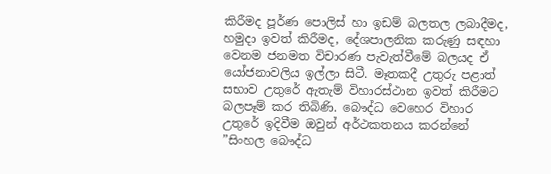කිරීමද පූර්ණ පොලිස් හා ඉඩම් බලතල ලබාදීමද, හමුදා ඉවත් කිරීමද, දේශපාලනික කරුණු සඳහා වෙනම ජනමත විචාරණ පැවැත්වීමේ බලයද ඒ යෝජනාවලිය ඉල්ලා සිටී. මෑතකදී උතුරු පළාත් සභාව උතුරේ ඇතැම් විහාරස්ථාන ඉවත් කිරීමට බලපෑම් කර තිබිණි. බෞද්ධ වෙහෙර විහාර උතුරේ ඉදිවීම ඔවුන් අර්ථකතනය කරන්නේ ”සිංහල බෞද්ධ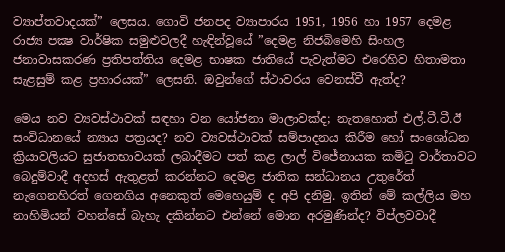ව්‍යාප්තවාදයක්” ලෙසය. ගොවි ජනපද ව්‍යාපාරය 1951, 1956 හා 1957 දෙමළ රාජ්‍ය පක්‍ෂ වාර්ෂික සමුළුවලදී හැඳින්වූයේ ”දෙමළ නිජබිමෙහි සිංහල ජනාවාසකරණ ප්‍රතිපත්තිය දෙමළ භාෂක ජාතියේ පැවැත්මට එරෙහිව හිතාමතා සැළසුම් කළ ප්‍රහාරයක්” ලෙසනි. ඔවුන්ගේ ස්ථාවරය වෙනස්වී ඇත්ද?

මෙය නව ව්‍යවස්ථාවක් සඳහා වන යෝජනා මාලාවක්ද; නැතහොත් එල්.ටී.ටී.ඊ සංවිධානයේ න්‍යාය පත්‍රයද? නව ව්‍යවස්ථාවක් සම්පාදනය කිරීම හෝ සංශෝධන ක්‍රියාවලියට සුජාතභාවයක් ලබාදීමට පත් කළ ලාල් විජේනායක කමිටු වාර්තාවට බෙදුම්වාදී අදහස් ඇතුළත් කරන්නට දෙමළ ජාතික සන්ධානය උතුරේත් නැගෙනහිරත් ගෙනගිය අනෙකුත් මෙහෙයුම් ද අපි දනිමු. ඉතින් මේ කල්ලිය මහ නාහිමියන් වහන්සේ බැහැ දකින්නට එන්නේ මොන අරමුණින්ද? විප්ලවවාදී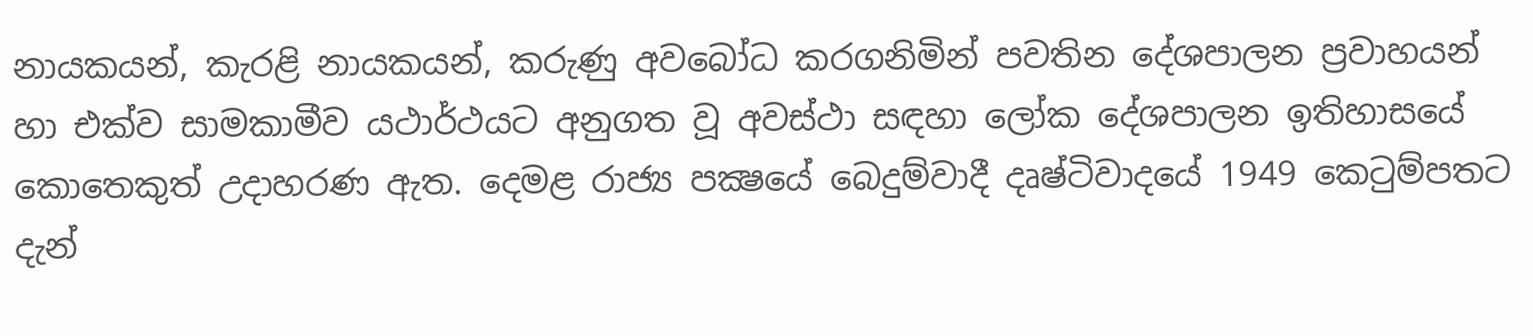නායකයන්, කැරළි නායකයන්, කරුණු අවබෝධ කරගනිමින් පවතින දේශපාලන ප්‍රවාහයන් හා එක්ව සාමකාමීව යථාර්ථයට අනුගත වූ අවස්ථා සඳහා ලෝක දේශපාලන ඉතිහාසයේ කොතෙකුත් උදාහරණ ඇත. දෙමළ රාජ්‍ය පක්‍ෂයේ බෙදුම්වාදී දෘෂ්ටිවාදයේ 1949 කෙටුම්පතට දැන්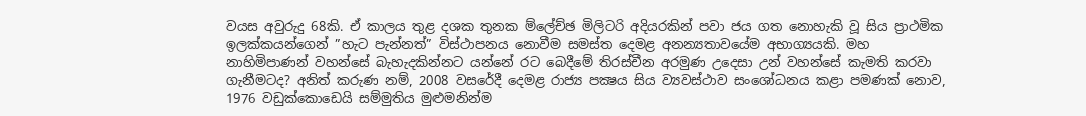වයස අවුරුදු 68කි. ඒ කාලය තුළ දශක තුනක ම්ලේච්ඡ මිලිටරි අදියරකින් පවා ජය ගත නොහැකි වූ සිය ප්‍රාථමික ඉලක්කයන්ගෙන් ”හැට පැන්නත්” විස්ථාපනය නොවීම සමස්ත දෙමළ අනන්‍යතාවයේම අභාග්‍යයකි. මහ නාහිමිපාණන් වහන්සේ බැහැදකින්නට යන්නේ රට බෙදීමේ තිරස්චීන අරමුණ උදෙසා උන් වහන්සේ කැමති කරවා ගැනීමටද? අනිත් කරුණ නම්, 2008 වසරේදී දෙමළ රාජ්‍ය පක්‍ෂය සිය ව්‍යවස්ථාව සංශෝධනය කළා පමණක් නොව, 1976 වඩුක්කොඩෙයි සම්මුතිය මුළුමනින්ම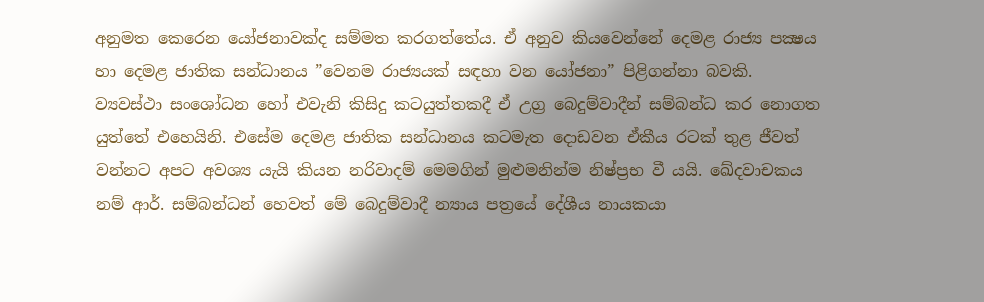අනුමත කෙරෙන යෝජනාවක්ද සම්මත කරගත්තේය. ඒ අනුව කියවෙන්නේ දෙමළ රාජ්‍ය පක්‍ෂය හා දෙමළ ජාතික සන්ධානය ”වෙනම රාජ්‍යයක් සඳහා වන යෝජනා” පිළිගන්නා බවකි. ව්‍යවස්ථා සංශෝධන හෝ එවැනි කිසිදු කටයුත්තකදී ඒ උග්‍ර බෙදුම්වාදීන් සම්බන්ධ කර නොගත යුත්තේ එහෙයිනි. එසේම දෙමළ ජාතික සන්ධානය කටමැත දොඩවන ඒකීය රටක් තුළ ජීවත් වන්නට අපට අවශ්‍ය යැයි කියන නරිවාදම් මෙමගින් මුළුමනින්ම නිෂ්ප්‍රභ වී යයි. ඛේදවාචකය නම් ආර්. සම්බන්ධන් හෙවත් මේ බෙදුම්වාදී න්‍යාය පත්‍රයේ දේශීය නායකයා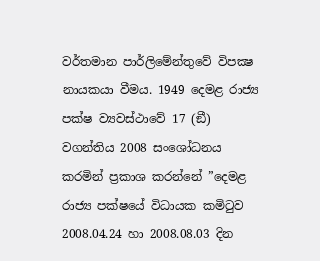වර්තමාන පාර්ලිමේන්තුවේ විපක්‍ෂ නායකයා වීමය. 1949 දෙමළ රාජ්‍ය පක්ෂ ව්‍යවස්ථාවේ 17 (ඞී) වගන්තිය 2008 සංශෝධනය කරමින් ප්‍රකාශ කරන්නේ ”දෙමළ රාජ්‍ය පක්ෂයේ විධායක කමිටුව 2008.04.24 හා 2008.08.03 දින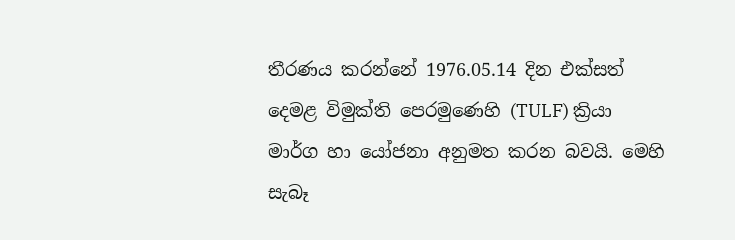තීරණය කරන්නේ 1976.05.14 දින එක්සත් දෙමළ විමුක්ති පෙරමුණෙහි (TULF) ක්‍රියා මාර්ග හා යෝජනා අනුමත කරන බවයි. මෙහි සැබෑ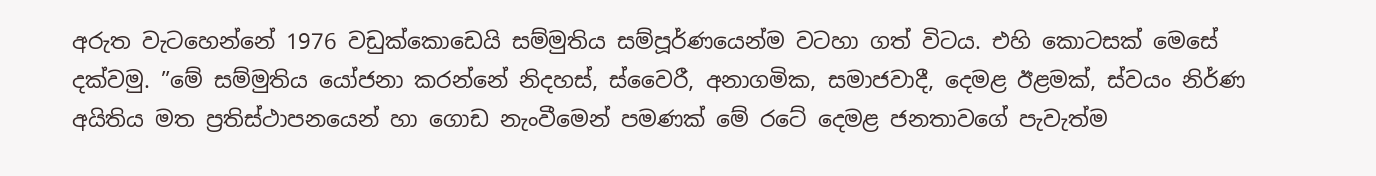අරුත වැටහෙන්නේ 1976 වඩුක්කොඩෙයි සම්මුතිය සම්පූර්ණයෙන්ම වටහා ගත් විටය. එහි කොටසක් මෙසේ දක්වමු. ”මේ සම්මුතිය යෝජනා කරන්නේ නිදහස්, ස්වෛරී, අනාගමික, සමාජවාදී, දෙමළ ඊළමක්, ස්වයං නිර්ණ අයිතිය මත ප්‍රතිස්ථාපනයෙන් හා ගොඩ නැංවීමෙන් පමණක් මේ රටේ දෙමළ ජනතාවගේ පැවැත්ම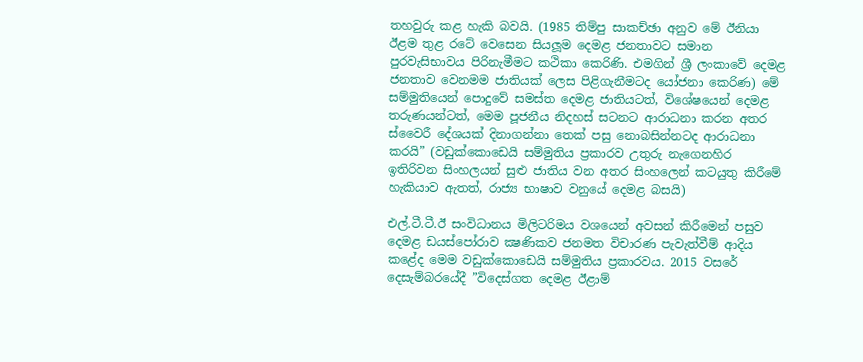තහවුරු කළ හැකි බවයි. (1985 තිම්පු සාකච්ඡා අනුව මේ ඊනියා ඊළම තුළ රටේ වෙසෙන සියලූම දෙමළ ජනතාවට සමාන පුරවැසිභාවය පිරිනැමීමට කථිකා කෙරිණි. එමගින් ශ්‍රී ලංකාවේ දෙමළ ජනතාව වෙනමම ජාතියක් ලෙස පිළිගැනීමටද යෝජනා කෙරිණ) මේ සම්මුතියෙන් පොදුවේ සමස්ත දෙමළ ජාතියටත්, විශේෂයෙන් දෙමළ තරුණයන්ටත්, මෙම පූජනීය නිදහස් සටනට ආරාධනා කරන අතර ස්වෛරී දේශයක් දිනාගන්නා තෙක් පසු නොබසින්නටද ආරාධනා කරයි” (වඩුක්කොඩෙයි සම්මුතිය ප්‍රකාරව උතුරු නැගෙනහිර ඉතිරිවන සිංහලයන් සුළු ජාතිය වන අතර සිංහලෙන් කටයුතු කිරීමේ හැකියාව ඇතත්, රාජ්‍ය භාෂාව වනුයේ දෙමළ බසයි)

එල්.ටී.ටී.ඊ සංවිධානය මිලිටරිමය වශයෙන් අවසන් කිරීමෙන් පසුව දෙමළ ඩයස්පෝරාව ක්‍ෂණිකව ජනමත විචාරණ පැවැත්වීම් ආදිය කළේද මෙම වඩුක්කොඩෙයි සම්මුතිය ප්‍රකාරවය. 2015 වසරේ දෙසැම්බරයේදී ”විදෙස්ගත දෙමළ ඊළාම්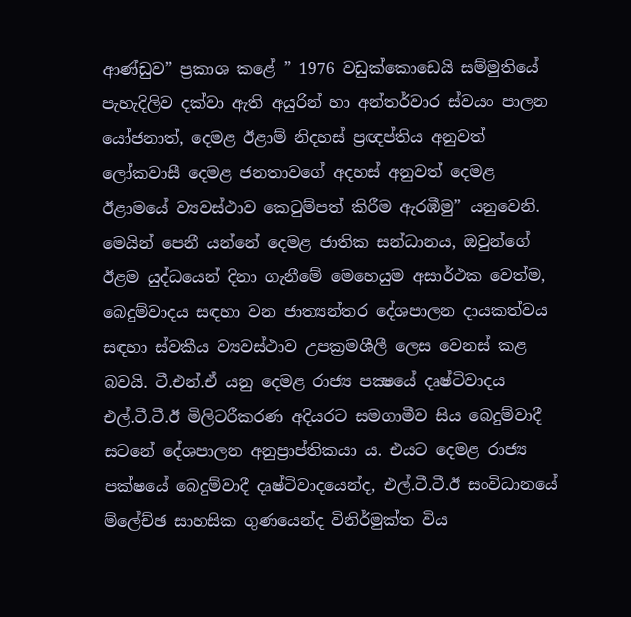ආණ්ඩුව” ප්‍රකාශ කළේ ” 1976 වඩුක්කොඩෙයි සම්මුතියේ පැහැදිලිව දක්වා ඇති අයුරින් හා අන්තර්වාර ස්වයං පාලන යෝජනාත්, දෙමළ ඊළාම් නිදහස් ප්‍රඥප්තිය අනුවත් ලෝකවාසී දෙමළ ජනතාවගේ අදහස් අනුවත් දෙමළ ඊළාමයේ ව්‍යවස්ථාව කෙටුම්පත් කිරීම ඇරඹීමු” යනුවෙනි. මෙයින් පෙනී යන්නේ දෙමළ ජාතික සන්ධානය, ඔවුන්ගේ ඊළම යුද්ධයෙන් දිනා ගැනීමේ මෙහෙයුම අසාර්ථක වෙත්ම, බෙදුම්වාදය සඳහා වන ජාත්‍යන්තර දේශපාලන දායකත්වය සඳහා ස්වකීය ව්‍යවස්ථාව උපක්‍රමශීලී ලෙස වෙනස් කළ බවයි. ටී.එන්.ඒ යනු දෙමළ රාජ්‍ය පක්‍ෂයේ දෘෂ්ටිවාදය එල්.ටී.ටී.ඊ මිලිටරීකරණ අදියරට සමගාමීව සිය බෙදුම්වාදී සටනේ දේශපාලන අනුප්‍රාප්තිකයා ය. එයට දෙමළ රාජ්‍ය පක්ෂයේ බෙදුම්වාදී දෘෂ්ටිවාදයෙන්ද, එල්.ටී.ටී.ඊ සංවිධානයේ ම්ලේච්ඡ සාහසික ගුණයෙන්ද විනිර්මුක්ත විය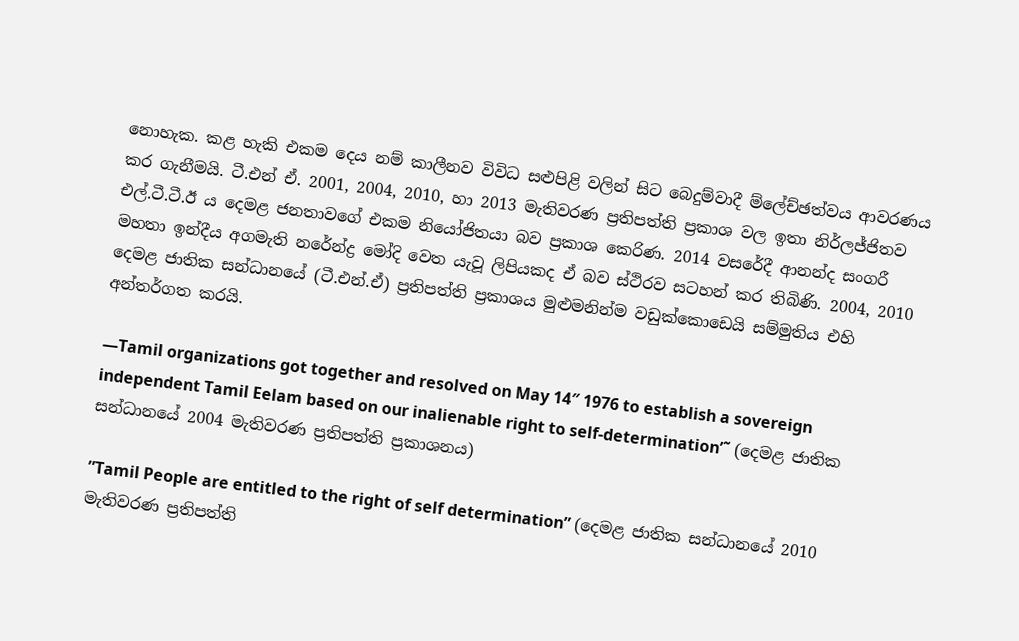නොහැක. කළ හැකි එකම දෙය නම් කාලීනව විවිධ සළුපිළි වලින් සිට බෙදුම්වාදී ම්ලේච්ඡත්වය ආවරණය කර ගැනීමයි. ටී.එන් ඒ. 2001, 2004, 2010, හා 2013 මැතිවරණ ප්‍රතිපත්ති ප්‍රකාශ වල ඉතා නිර්ලජ්ජිතව එල්.ටී.ටී.ඊ ය දෙමළ ජනතාවගේ එකම නියෝජිතයා බව ප්‍රකාශ කෙරිණ. 2014 වසරේදී ආනන්ද සංගරී මහතා ඉන්දීය අගමැති නරේන්ද්‍ර මෝදි වෙත යැවූ ලිපියකද ඒ බව ස්ථිරව සටහන් කර තිබිණි. 2004, 2010 දෙමළ ජාතික සන්ධානයේ (ටී.එන්.ඒ) ප්‍රතිපත්ති ප්‍රකාශය මුළුමනින්ම වඩුක්කොඩෙයි සම්මුතිය එහි අන්තර්ගත කරයි.

—Tamil organizations got together and resolved on May 14″ 1976 to establish a sovereign independent Tamil Eelam based on our inalienable right to self-determination’˜ (දෙමළ ජාතික සන්ධානයේ 2004 මැතිවරණ ප්‍රතිපත්ති ප්‍රකාශනය)

”Tamil People are entitled to the right of self determination” (දෙමළ ජාතික සන්ධානයේ 2010 මැතිවරණ ප්‍රතිපත්ති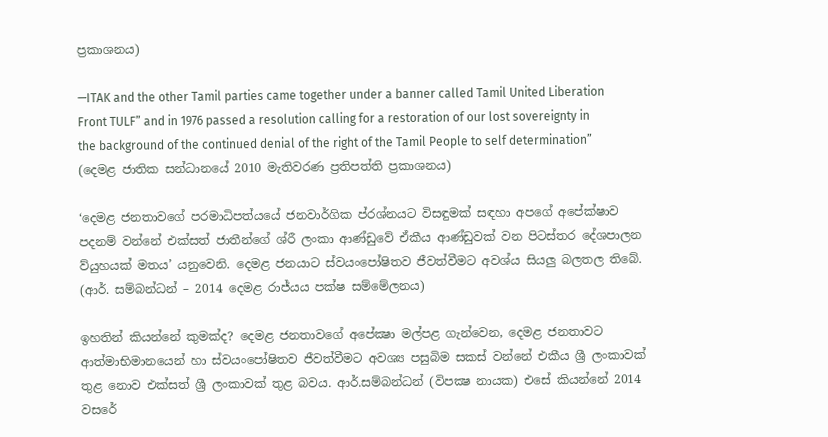ප්‍රකාශනය)

—ITAK and the other Tamil parties came together under a banner called Tamil United Liberation Front TULF” and in 1976 passed a resolution calling for a restoration of our lost sovereignty in the background of the continued denial of the right of the Tamil People to self determination” (දෙමළ ජාතික සන්ධානයේ 2010 මැතිවරණ ප්‍රතිපත්ති ප්‍රකාශනය)

‘දෙමළ ජනතාවගේ පරමාධිපත්යයේ ජනවාර්ගික ප්රශ්නයට විසඳුමක් සඳහා අපගේ අපේක්ෂාව පදනම් වන්නේ එක්සත් ජාතීන්ගේ ශ්රී ලංකා ආණ්ඩුවේ ඒකීය ආණ්ඩුවක් වන පිටස්තර දේශපාලන ව්යුහයක් මතය’ යනුවෙනි. දෙමළ ජනයාට ස්වයංපෝෂිතව ජීවත්වීමට අවශ්ය සියලු බලතල තිබේ. (ආර්. සම්බන්ධන් – 2014 දෙමළ රාජ්යය පක්ෂ සම්මේලනය)

ඉහතින් කියන්නේ කුමක්ද? දෙමළ ජනතාවගේ අපේක්‍ෂා මල්පළ ගැන්වෙන, දෙමළ ජනතාවට ආත්මාභිමානයෙන් හා ස්වයංපෝෂිතව ජීවත්වීමට අවශ්‍ය පසුබිම සකස් වන්නේ එකීය ශ්‍රී ලංකාවක් තුළ නොව එක්සත් ශ්‍රී ලංකාවක් තුළ බවය. ආර්.සම්බන්ධන් (විපක්‍ෂ නායක) එසේ කියන්නේ 2014 වසරේ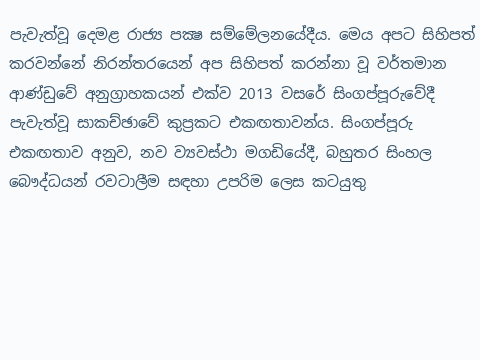පැවැත්වූ දෙමළ රාජ්‍ය පක්‍ෂ සම්මේලනයේදීය. මෙය අපට සිහිපත් කරවන්නේ නිරන්තරයෙන් අප සිහිපත් කරන්නා වූ වර්තමාන ආණ්ඩුවේ අනුග්‍රාහකයන් එක්ව 2013 වසරේ සිංගප්පූරුවේදී පැවැත්වූ සාකච්ඡාවේ කුප්‍රකට එකඟතාවන්ය. සිංගප්පූරු එකඟතාව අනුව, නව ව්‍යවස්ථා මගඩියේදී, බහුතර සිංහල බෞද්ධයන් රවටාලීම සඳහා උපරිම ලෙස කටයුතු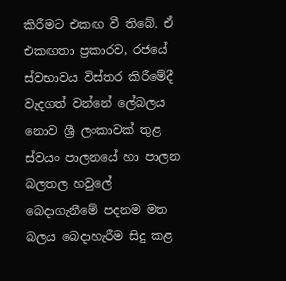කිරීමට එකඟ වී තිබේ. ඒ එකඟතා ප්‍රකාරව, රජයේ ස්වභාවය විස්තර කිරීමේදී වැදගත් වන්නේ ලේබලය නොව ශ්‍රී ලංකාවක් තුළ ස්වයං පාලනයේ හා පාලන බලතල හවුලේ බෙදාගැනීමේ පදනම මත බලය බෙදාහැරීම සිදු කළ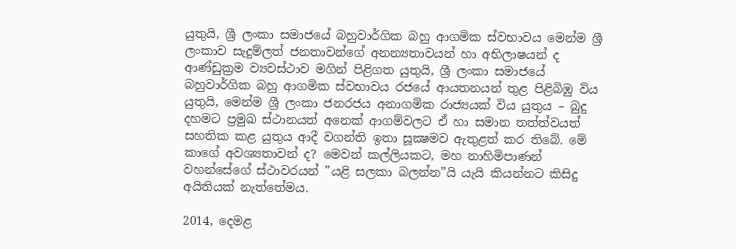යුතුයි, ශ්‍රී ලංකා සමාජයේ බහුවාර්ගික බහු ආගමික ස්වභාවය මෙන්ම ශ්‍රී ලංකාව සැදුම්ලත් ජනතාවන්ගේ අනන්‍යතාවයන් හා අභිලාෂයන් ද ආණ්ඩුක්‍රම ව්‍යවස්ථාව මගින් පිළිගත යුතුයි, ශ්‍රී ලංකා සමාජයේ බහුවාර්ගික බහු ආගමික ස්වභාවය රජයේ ආයතනයන් තුළ පිළිබිඹු විය යුතුයි, මෙන්ම ශ්‍රී ලංකා ජනරජය අනාගමික රාජ්‍යයක් විය යුතුය – බුදු දහමට ප්‍රමුඛ ස්ථානයත් අනෙක් ආගම්වලට ඒ හා සමාන තත්ත්වයත් සහතික කළ යුතුය ආදී වගන්ති ඉතා සූක්‍ෂමව ඇතුළත් කර තිබේ. මේ කාගේ අවශ්‍යතාවන් ද? මෙවන් කල්ලියකට, මහ නාහිමිපාණන් වහන්සේගේ ස්ථාවරයන් ”යළි සලකා බලන්න”යි යැයි කියන්නට කිසිදු අයිතියක් නැත්තේමය.

2014, දෙමළ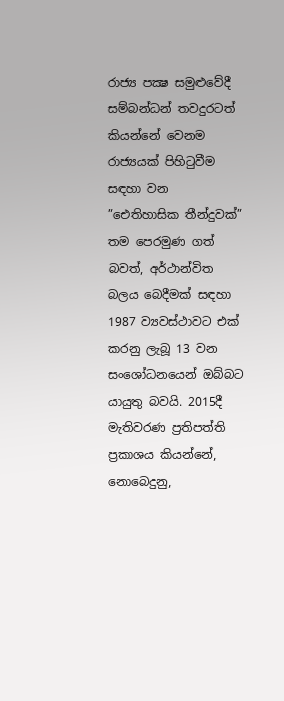රාජ්‍ය පක්‍ෂ සමුළුවේදී සම්බන්ධන් තවදුරටත් කියන්නේ වෙනම රාජ්‍යයක් පිහිටුවීම සඳහා වන ”ඓතිහාසික තීන්දුවක්” තම පෙරමුණ ගත් බවත්, අර්ථාන්විත බලය බෙදීමක් සඳහා 1987 ව්‍යවස්ථාවට එක් කරනු ලැබූ 13 වන සංශෝධනයෙන් ඔබ්බට යායුතු බවයි. 2015දී මැතිවරණ ප්‍රතිපත්ති ප්‍රකාශය කියන්නේ, නොබෙදුනු,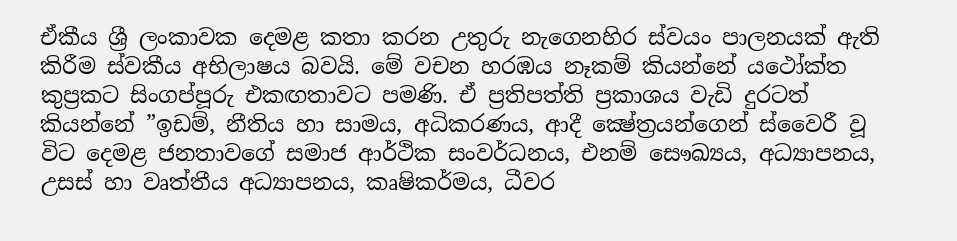ඒකීය ශ්‍රී ලංකාවක දෙමළ කතා කරන උතුරු නැගෙනහිර ස්වයං පාලනයක් ඇති කිරීම ස්වකීය අභිලාෂය බවයි. මේ වචන හරඹය නෑකම් කියන්නේ යථෝක්ත කුප්‍රකට සිංගප්පූරු එකඟතාවට පමණි. ඒ ප්‍රතිපත්ති ප්‍රකාශය වැඩි දුරටත් කියන්නේ ”ඉඩම්, නීතිය හා සාමය, අධිකරණය, ආදී ක්‍ෂේත්‍රයන්ගෙන් ස්වෛරී වූ විට දෙමළ ජනතාවගේ සමාජ ආර්ථික සංවර්ධනය, එනම් සෞඛ්‍යය, අධ්‍යාපනය, උසස් හා වෘත්තීය අධ්‍යාපනය, කෘෂිකර්මය, ධීවර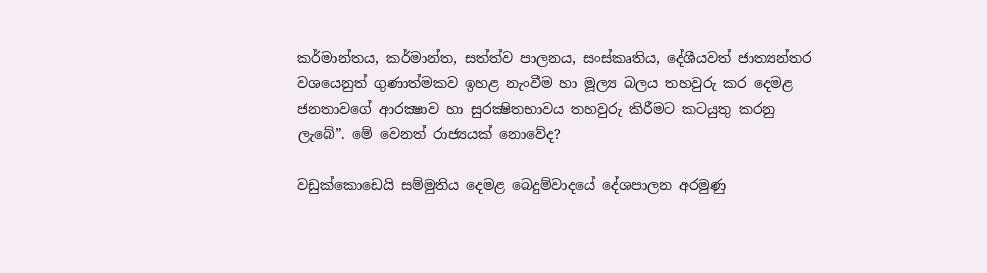කර්මාන්තය, කර්මාන්ත, සත්ත්ව පාලනය, සංස්කෘතිය, දේශීයවත් ජාත්‍යන්තර වශයෙනුත් ගුණාත්මකව ඉහළ නැංවීම හා මූල්‍ය බලය තහවුරු කර දෙමළ ජනතාවගේ ආරක්‍ෂාව හා සුරක්‍ෂිතභාවය තහවුරු කිරීමට කටයුතු කරනු ලැබේ”. මේ වෙනත් රාජ්‍යයක් නොවේද?

වඩුක්කොඩෙයි සම්මුතිය දෙමළ බෙදුම්වාදයේ දේශපාලන අරමුණු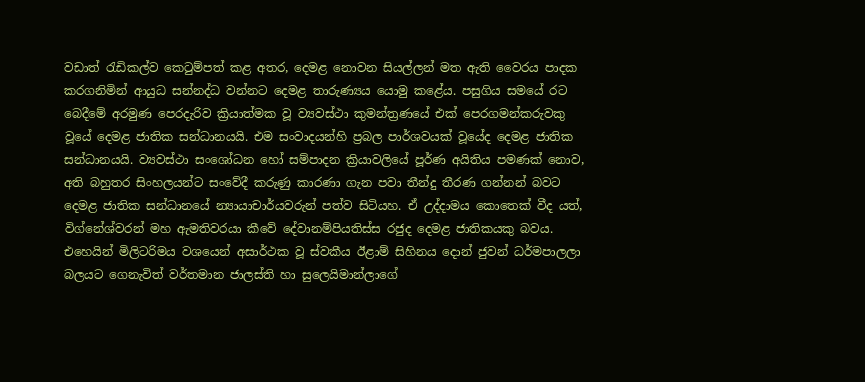වඩාත් රැඩිකල්ව කෙටුම්පත් කළ අතර, දෙමළ නොවන සියල්ලන් මත ඇති වෛරය පාදක කරගනිමින් ආයුධ සන්නද්ධ වන්නට දෙමළ තාරුණ්‍යය යොමු කළේය. පසුගිය සමයේ රට බෙදීමේ අරමුණ පෙරදැරිව ක්‍රියාත්මක වූ ව්‍යවස්ථා කුමන්ත්‍රණයේ එක් පෙරගමන්කරුවකු වූයේ දෙමළ ජාතික සන්ධානයයි. එම සංවාදයන්හි ප්‍රබල පාර්ශවයක් වූයේද දෙමළ ජාතික සන්ධානයයි. ව්‍යවස්ථා සංශෝධන හෝ සම්පාදන ක්‍රියාවලියේ පූර්ණ අයිතිය පමණක් නොව, අති බහුතර සිංහලයන්ට සංවේදී කරුණු කාරණා ගැන පවා තීන්දු තීරණ ගන්නන් බවට දෙමළ ජාතික සන්ධානයේ න්‍යායාචාර්යවරුන් පත්ව සිටියහ. ඒ උද්දාමය කොතෙක් වීද යත්, විග්නේශ්වරන් මහ ඇමතිවරයා කීවේ දේවානම්පියතිස්ස රජුද දෙමළ ජාතිකයකු බවය. එහෙයින් මිලිටරිමය වශයෙන් අසාර්ථක වූ ස්වකීය ඊළාම් සිහිනය දොන් ජුවන් ධර්මපාලලා බලයට ගෙනැවිත් වර්තමාන ජාලස්ති හා සුලෙයිමාන්ලාගේ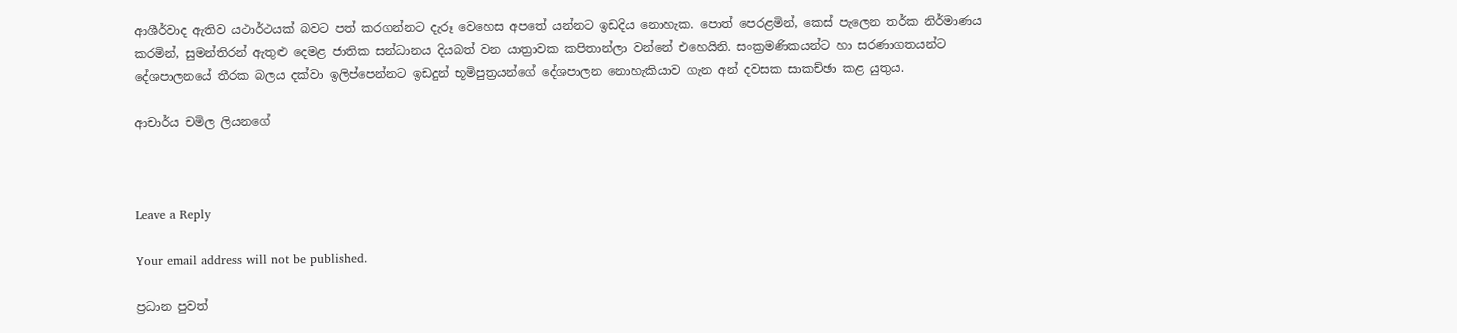ආශීර්වාද ඇතිව යථාර්ථයක් බවට පත් කරගන්නට දැරූ වෙහෙස අපතේ යන්නට ඉඩදිය නොහැක. පොත් පෙරළමින්, කෙස් පැලෙන තර්ක නිර්මාණය කරමින්, සුමන්තිරන් ඇතුළු දෙමළ ජාතික සන්ධානය දියබත් වන යාත්‍රාවක කපිතාන්ලා වන්නේ එහෙයිනි. සංක්‍රමණිකයන්ට හා සරණාගතයන්ට දේශපාලනයේ තීරක බලය දක්වා ඉලිප්පෙන්නට ඉඩදුන් භූමිපුත්‍රයන්ගේ දේශපාලන නොහැකියාව ගැන අන් දවසක සාකච්ඡා කළ යුතුය.

ආචාර්ය චමිල ලියනගේ



Leave a Reply

Your email address will not be published.

ප්‍රධාන පුවත්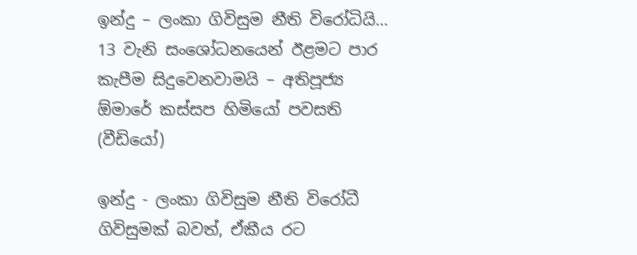ඉන්දු – ලංකා ගිවිසුම නීති විරෝධියි… 13 වැනි සංශෝධනයෙන් ඊළමට පාර කැපීම සිදුවෙනවාමයි – අතිපූජ්‍ය ඕමාරේ කස්සප හිමියෝ පවසති (වීඩියෝ)

ඉන්දු - ලංකා ගිවිසුම නීති විරෝධී ගිවිසුමක් බවත්, ඒකීය රට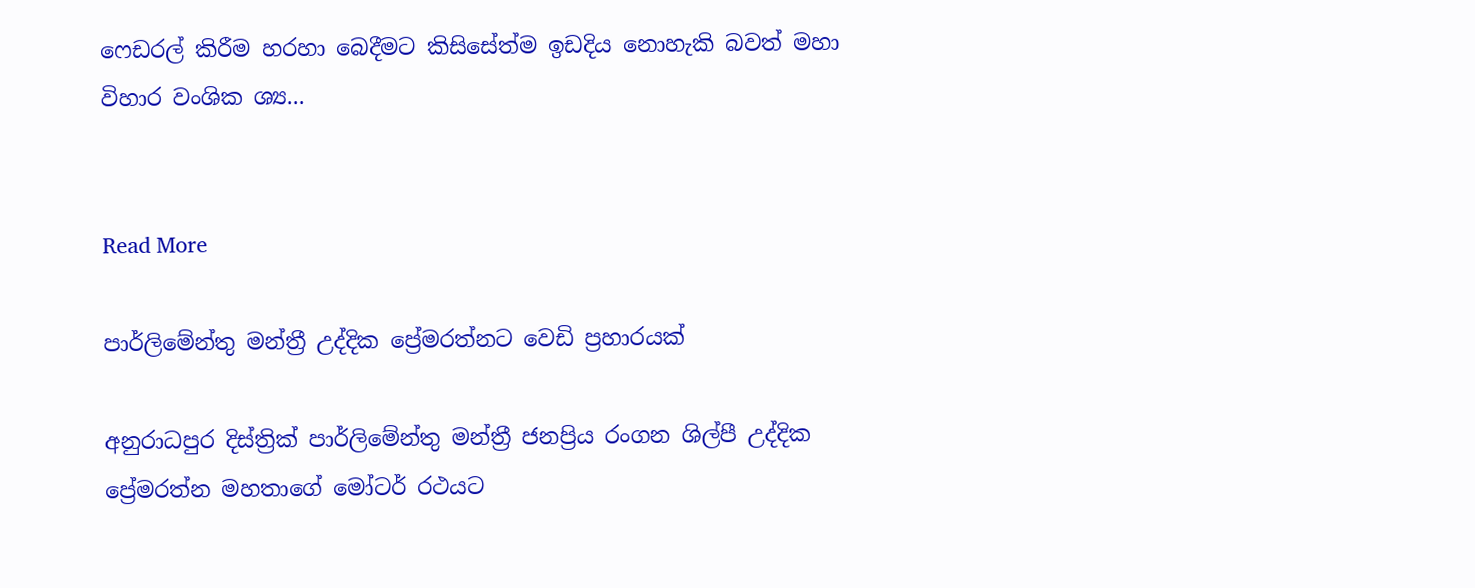ෆෙඩරල් කිරීම හරහා බෙදීමට කිසිසේත්ම ඉඩදිය නොහැකි බවත් මහා විහාර වංශික ශ්‍ය...


Read More

පාර්ලිමේන්තු මන්ත්‍රී උද්දික ප්‍රේමරත්නට වෙඩි ප්‍රහාරයක්

අනුරාධපුර දිස්ත්‍රික් පාර්ලිමේන්තු මන්ත්‍රී ජනප්‍රිය රංගන ශිල්පී උද්දික ප්‍රේමරත්න මහතාගේ මෝටර් රථයට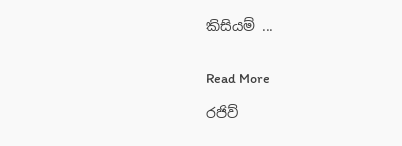කිසියම් ...


Read More

රජිව්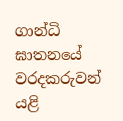ගාන්ධි ඝාතනයේ වරදකරුවන් යළි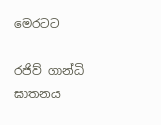මෙරටට

රජිව් ගාන්ධි ඝාතනය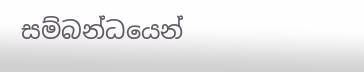සම්බන්ධයෙන්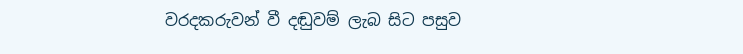වරදකරුවන් වී දඬුවම් ලැබ සිට පසුව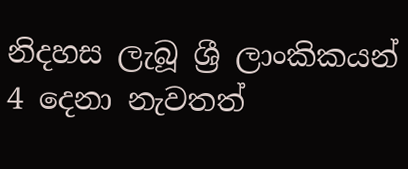නිදහස ලැබූ ශ්‍රී ලාංකිකයන් 4 දෙනා නැවතත්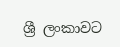ශ්‍රී ලංකාවට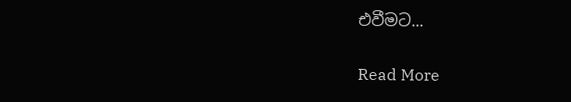එවීමට...


Read More